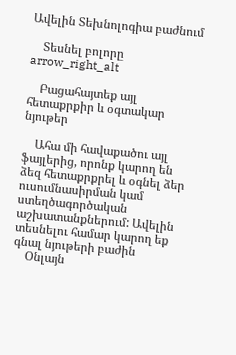Ավելին Տեխնոլոգիա բաժնում

    Տեսնել բոլորը arrow_right_alt

    Բացահայտեք այլ հետաքրքիր և օգտակար նյութեր

    Ահա մի հավաքածու այլ ֆայլերից, որոնք կարող են ձեզ հետաքրքրել և օգնել ձեր ուսումնասիրման կամ ստեղծագործական աշխատանքներում: Ավելին տեսնելու համար կարող եք գնալ նյութերի բաժին
    Օնլայն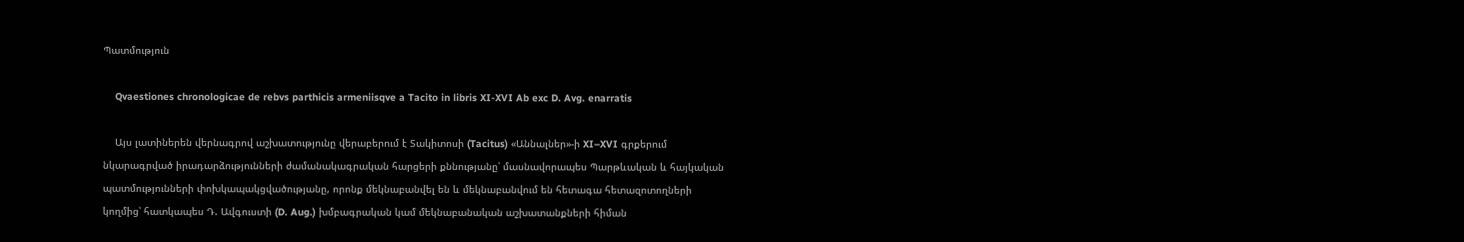Պատմություն

    Qvaestiones chronologicae de rebvs parthicis armeniisqve a Tacito in libris XI-XVI Ab exc D. Avg. enarratis

    Այս լատիներեն վերնագրով աշխատությունը վերաբերում է Տակիտոսի (Tacitus) «Աննալներ»-ի XI–XVI գրքերում նկարագրված իրադարձությունների ժամանակագրական հարցերի քննությանը՝ մասնավորապես Պարթևական և հայկական պատմությունների փոխկապակցվածությանը, որոնք մեկնաբանվել են և մեկնաբանվում են հետագա հետազոտողների կողմից՝ հատկապես Դ. Ավգուստի (D. Aug.) խմբագրական կամ մեկնաբանական աշխատանքների հիման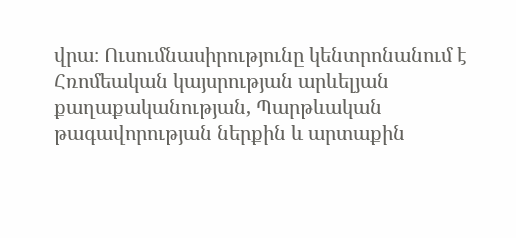վրա։ Ուսումնասիրությունը կենտրոնանում է Հռոմեական կայսրության արևելյան քաղաքականության, Պարթևական թագավորության ներքին և արտաքին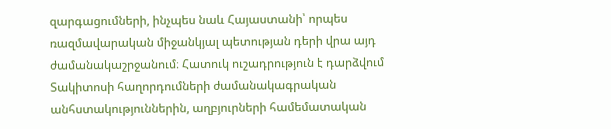զարգացումների, ինչպես նաև Հայաստանի՝ որպես ռազմավարական միջանկյալ պետության դերի վրա այդ ժամանակաշրջանում։ Հատուկ ուշադրություն է դարձվում Տակիտոսի հաղորդումների ժամանակագրական անհստակություններին, աղբյուրների համեմատական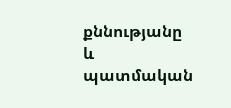քննությանը և պատմական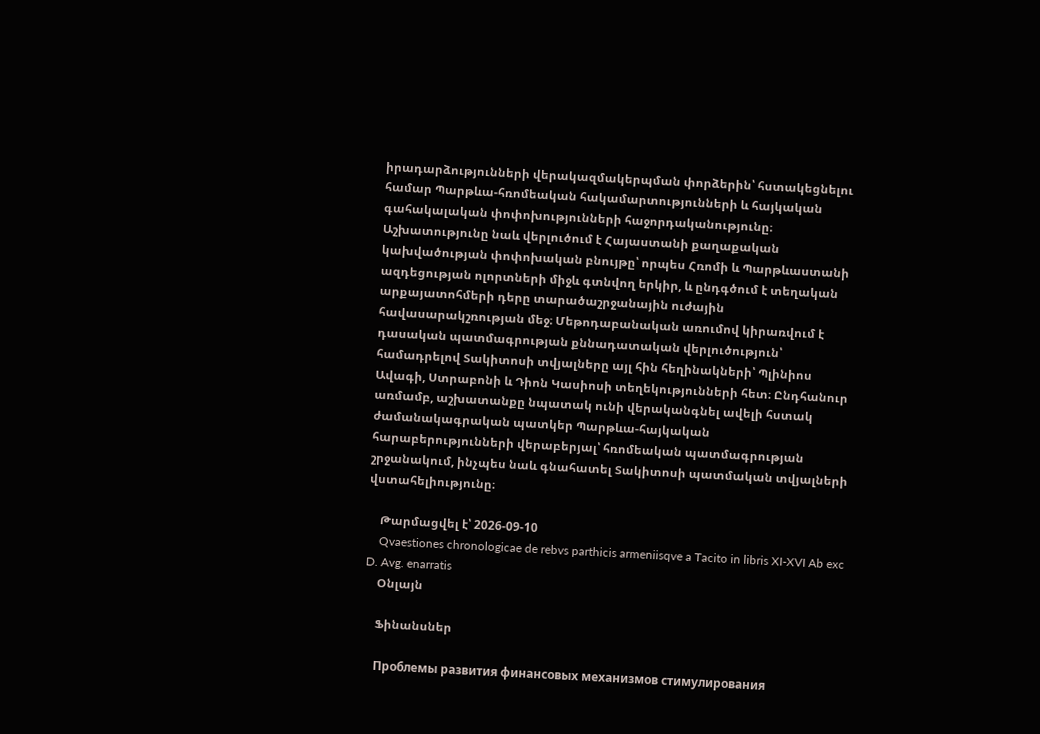իրադարձությունների վերակազմակերպման փորձերին՝ հստակեցնելու համար Պարթևա-հռոմեական հակամարտությունների և հայկական գահակալական փոփոխությունների հաջորդականությունը։ Աշխատությունը նաև վերլուծում է Հայաստանի քաղաքական կախվածության փոփոխական բնույթը՝ որպես Հռոմի և Պարթևաստանի ազդեցության ոլորտների միջև գտնվող երկիր, և ընդգծում է տեղական արքայատոհմերի դերը տարածաշրջանային ուժային հավասարակշռության մեջ։ Մեթոդաբանական առումով կիրառվում է դասական պատմագրության քննադատական վերլուծություն՝ համադրելով Տակիտոսի տվյալները այլ հին հեղինակների՝ Պլինիոս Ավագի, Ստրաբոնի և Դիոն Կասիոսի տեղեկությունների հետ։ Ընդհանուր առմամբ, աշխատանքը նպատակ ունի վերականգնել ավելի հստակ ժամանակագրական պատկեր Պարթևա-հայկական հարաբերությունների վերաբերյալ՝ հռոմեական պատմագրության շրջանակում, ինչպես նաև գնահատել Տակիտոսի պատմական տվյալների վստահելիությունը։

    Թարմացվել է՝ 2026-09-10
    Qvaestiones chronologicae de rebvs parthicis armeniisqve a Tacito in libris XI-XVI Ab exc D. Avg. enarratis
    Օնլայն

    Ֆինանսներ

    Проблемы развития финансовых механизмов стимулирования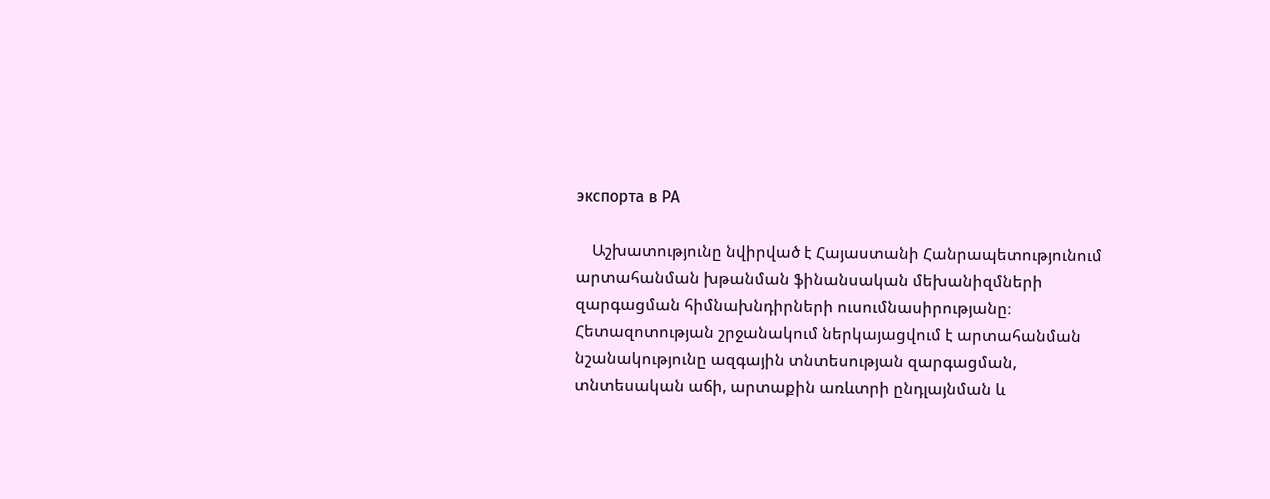экспорта в РА

    Աշխատությունը նվիրված է Հայաստանի Հանրապետությունում արտահանման խթանման ֆինանսական մեխանիզմների զարգացման հիմնախնդիրների ուսումնասիրությանը։ Հետազոտության շրջանակում ներկայացվում է արտահանման նշանակությունը ազգային տնտեսության զարգացման, տնտեսական աճի, արտաքին առևտրի ընդլայնման և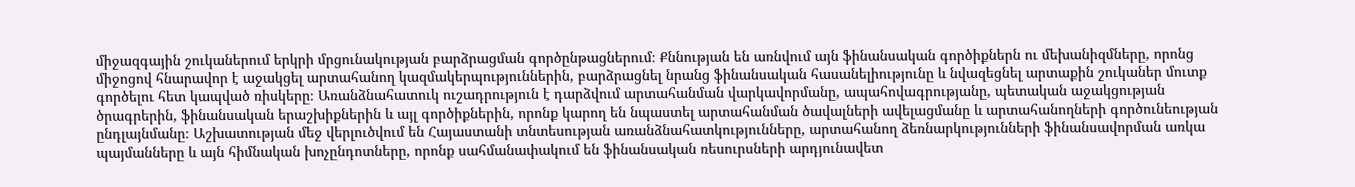միջազգային շուկաներում երկրի մրցունակության բարձրացման գործընթացներում։ Քննության են առնվում այն ֆինանսական գործիքներն ու մեխանիզմները, որոնց միջոցով հնարավոր է աջակցել արտահանող կազմակերպություններին, բարձրացնել նրանց ֆինանսական հասանելիությունը և նվազեցնել արտաքին շուկաներ մուտք գործելու հետ կապված ռիսկերը։ Առանձնահատուկ ուշադրություն է դարձվում արտահանման վարկավորմանը, ապահովագրությանը, պետական աջակցության ծրագրերին, ֆինանսական երաշխիքներին և այլ գործիքներին, որոնք կարող են նպաստել արտահանման ծավալների ավելացմանը և արտահանողների գործունեության ընդլայնմանը։ Աշխատության մեջ վերլուծվում են Հայաստանի տնտեսության առանձնահատկությունները, արտահանող ձեռնարկությունների ֆինանսավորման առկա պայմանները և այն հիմնական խոչընդոտները, որոնք սահմանափակում են ֆինանսական ռեսուրսների արդյունավետ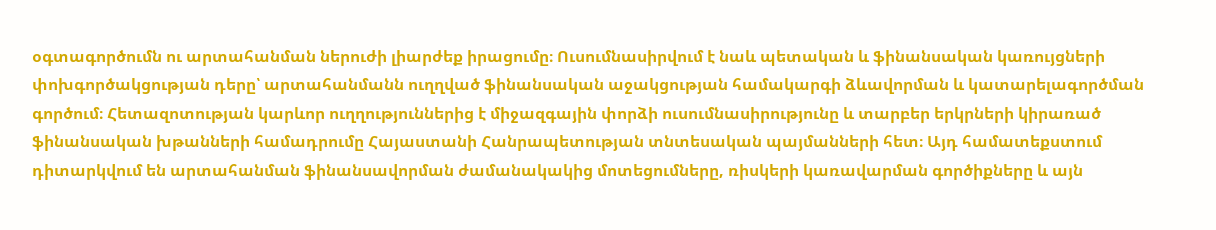օգտագործումն ու արտահանման ներուժի լիարժեք իրացումը։ Ուսումնասիրվում է նաև պետական և ֆինանսական կառույցների փոխգործակցության դերը՝ արտահանմանն ուղղված ֆինանսական աջակցության համակարգի ձևավորման և կատարելագործման գործում։ Հետազոտության կարևոր ուղղություններից է միջազգային փորձի ուսումնասիրությունը և տարբեր երկրների կիրառած ֆինանսական խթանների համադրումը Հայաստանի Հանրապետության տնտեսական պայմանների հետ։ Այդ համատեքստում դիտարկվում են արտահանման ֆինանսավորման ժամանակակից մոտեցումները, ռիսկերի կառավարման գործիքները և այն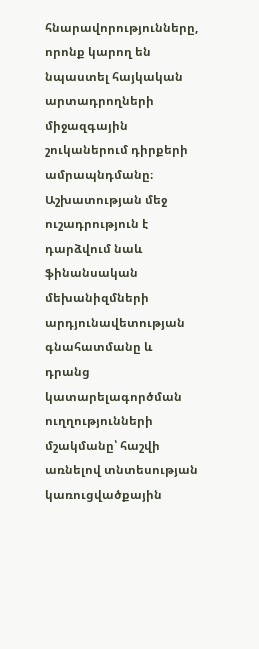հնարավորությունները, որոնք կարող են նպաստել հայկական արտադրողների միջազգային շուկաներում դիրքերի ամրապնդմանը։ Աշխատության մեջ ուշադրություն է դարձվում նաև ֆինանսական մեխանիզմների արդյունավետության գնահատմանը և դրանց կատարելագործման ուղղությունների մշակմանը՝ հաշվի առնելով տնտեսության կառուցվածքային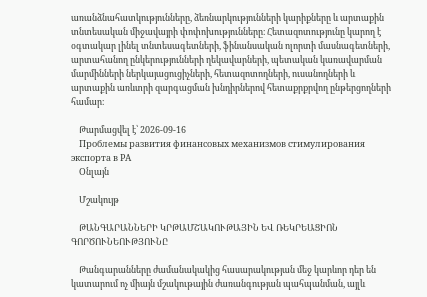առանձնահատկությունները, ձեռնարկությունների կարիքները և արտաքին տնտեսական միջավայրի փոփոխությունները։ Հետազոտությունը կարող է օգտակար լինել տնտեսագետների, ֆինանսական ոլորտի մասնագետների, արտահանող ընկերությունների ղեկավարների, պետական կառավարման մարմինների ներկայացուցիչների, հետազոտողների, ուսանողների և արտաքին առևտրի զարգացման խնդիրներով հետաքրքրվող ընթերցողների համար։

    Թարմացվել է՝ 2026-09-16
    Проблемы развития финансовых механизмов стимулирования экспорта в РА
    Օնլայն

    Մշակույթ

    ԹԱՆԳԱՐԱՆՆԵՐԻ ԿՐԹԱՄՇԱԿՈՒԹԱՅԻՆ ԵՎ ՌԵԿՐԵԱՑԻՈՆ ԳՈՐԾՈՒՆԵՈՒԹՅՈՒՆԸ

    Թանգարանները ժամանակակից հասարակության մեջ կարևոր դեր են կատարում ոչ միայն մշակութային ժառանգության պահպանման, այլև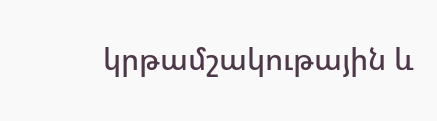կրթամշակութային և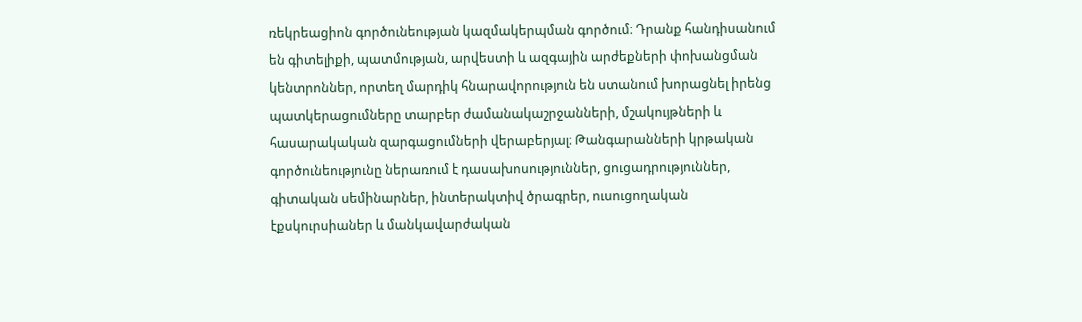ռեկրեացիոն գործունեության կազմակերպման գործում։ Դրանք հանդիսանում են գիտելիքի, պատմության, արվեստի և ազգային արժեքների փոխանցման կենտրոններ, որտեղ մարդիկ հնարավորություն են ստանում խորացնել իրենց պատկերացումները տարբեր ժամանակաշրջանների, մշակույթների և հասարակական զարգացումների վերաբերյալ։ Թանգարանների կրթական գործունեությունը ներառում է դասախոսություններ, ցուցադրություններ, գիտական սեմինարներ, ինտերակտիվ ծրագրեր, ուսուցողական էքսկուրսիաներ և մանկավարժական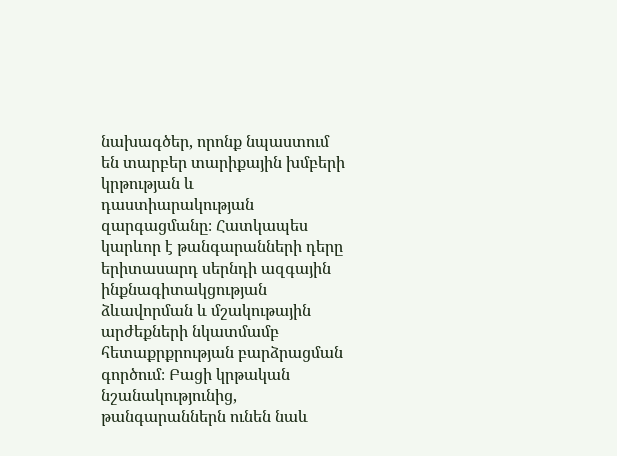նախագծեր, որոնք նպաստում են տարբեր տարիքային խմբերի կրթության և դաստիարակության զարգացմանը։ Հատկապես կարևոր է թանգարանների դերը երիտասարդ սերնդի ազգային ինքնագիտակցության ձևավորման և մշակութային արժեքների նկատմամբ հետաքրքրության բարձրացման գործում։ Բացի կրթական նշանակությունից, թանգարաններն ունեն նաև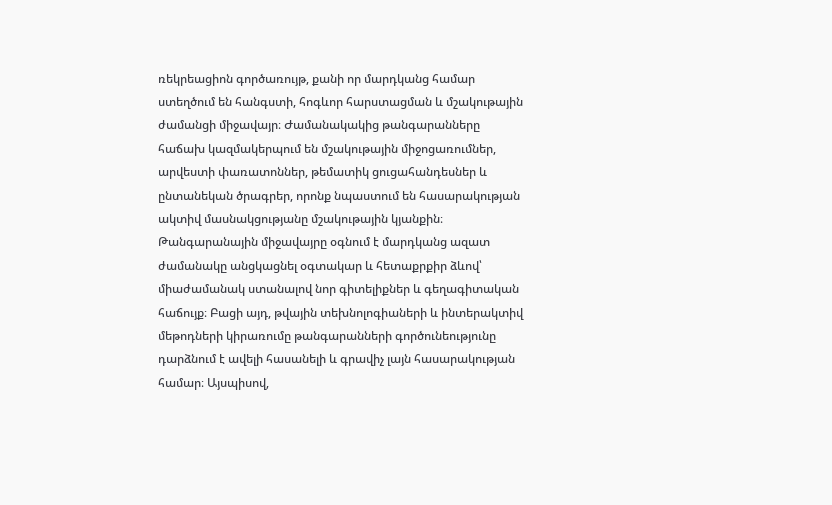ռեկրեացիոն գործառույթ, քանի որ մարդկանց համար ստեղծում են հանգստի, հոգևոր հարստացման և մշակութային ժամանցի միջավայր։ Ժամանակակից թանգարանները հաճախ կազմակերպում են մշակութային միջոցառումներ, արվեստի փառատոններ, թեմատիկ ցուցահանդեսներ և ընտանեկան ծրագրեր, որոնք նպաստում են հասարակության ակտիվ մասնակցությանը մշակութային կյանքին։ Թանգարանային միջավայրը օգնում է մարդկանց ազատ ժամանակը անցկացնել օգտակար և հետաքրքիր ձևով՝ միաժամանակ ստանալով նոր գիտելիքներ և գեղագիտական հաճույք։ Բացի այդ, թվային տեխնոլոգիաների և ինտերակտիվ մեթոդների կիրառումը թանգարանների գործունեությունը դարձնում է ավելի հասանելի և գրավիչ լայն հասարակության համար։ Այսպիսով,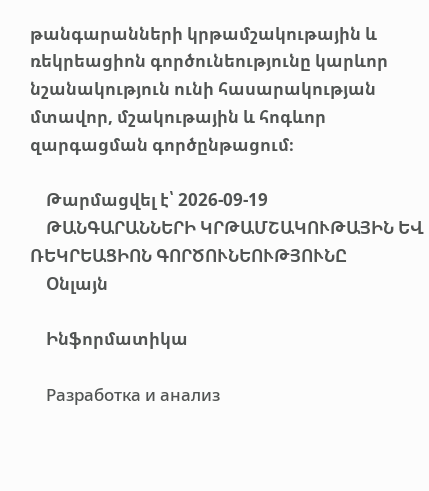թանգարանների կրթամշակութային և ռեկրեացիոն գործունեությունը կարևոր նշանակություն ունի հասարակության մտավոր, մշակութային և հոգևոր զարգացման գործընթացում։

    Թարմացվել է՝ 2026-09-19
    ԹԱՆԳԱՐԱՆՆԵՐԻ ԿՐԹԱՄՇԱԿՈՒԹԱՅԻՆ ԵՎ ՌԵԿՐԵԱՑԻՈՆ ԳՈՐԾՈՒՆԵՈՒԹՅՈՒՆԸ
    Օնլայն

    Ինֆորմատիկա

    Разработка и анализ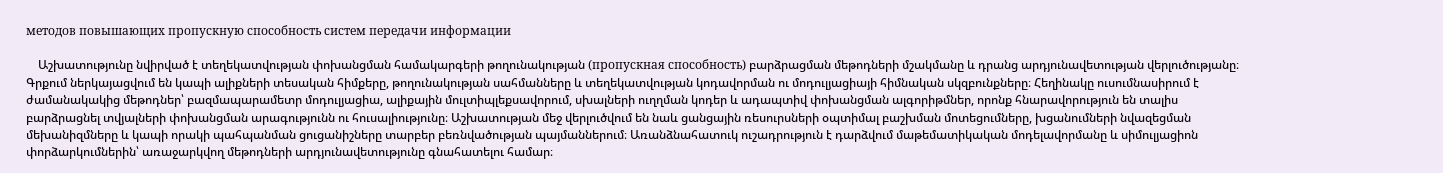методов повышающих пропускную способность систем передачи информации

    Աշխատությունը նվիրված է տեղեկատվության փոխանցման համակարգերի թողունակության (пропускная способность) բարձրացման մեթոդների մշակմանը և դրանց արդյունավետության վերլուծությանը։ Գրքում ներկայացվում են կապի ալիքների տեսական հիմքերը, թողունակության սահմանները և տեղեկատվության կոդավորման ու մոդուլյացիայի հիմնական սկզբունքները։ Հեղինակը ուսումնասիրում է ժամանակակից մեթոդներ՝ բազմապարամետր մոդուլյացիա, ալիքային մուլտիպլեքսավորում, սխալների ուղղման կոդեր և ադապտիվ փոխանցման ալգորիթմներ, որոնք հնարավորություն են տալիս բարձրացնել տվյալների փոխանցման արագությունն ու հուսալիությունը։ Աշխատության մեջ վերլուծվում են նաև ցանցային ռեսուրսների օպտիմալ բաշխման մոտեցումները, խցանումների նվազեցման մեխանիզմները և կապի որակի պահպանման ցուցանիշները տարբեր բեռնվածության պայմաններում։ Առանձնահատուկ ուշադրություն է դարձվում մաթեմատիկական մոդելավորմանը և սիմուլյացիոն փորձարկումներին՝ առաջարկվող մեթոդների արդյունավետությունը գնահատելու համար։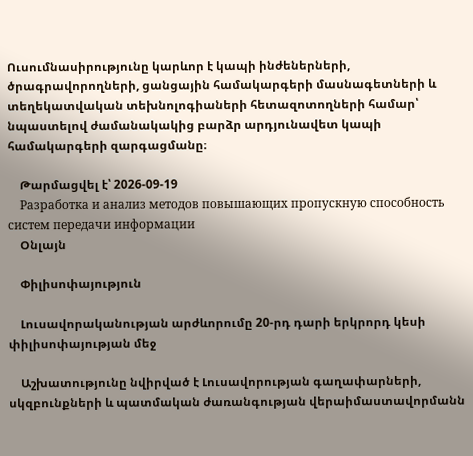Ուսումնասիրությունը կարևոր է կապի ինժեներների, ծրագրավորողների, ցանցային համակարգերի մասնագետների և տեղեկատվական տեխնոլոգիաների հետազոտողների համար՝ նպաստելով ժամանակակից բարձր արդյունավետ կապի համակարգերի զարգացմանը։

    Թարմացվել է՝ 2026-09-19
    Разработка и анализ методов повышающих пропускную способность систем передачи информации
    Օնլայն

    Փիլիսոփայություն

    Լուսավորականության արժևորումը 20-րդ դարի երկրորդ կեսի փիլիսոփայության մեջ

    Աշխատությունը նվիրված է Լուսավորության գաղափարների, սկզբունքների և պատմական ժառանգության վերաիմաստավորմանն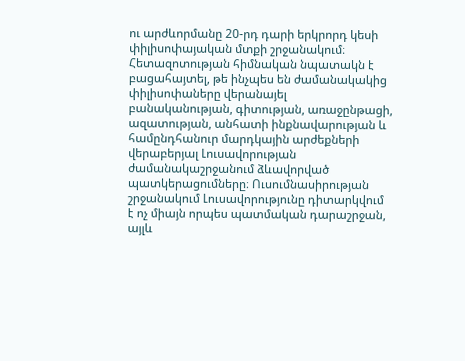ու արժևորմանը 20-րդ դարի երկրորդ կեսի փիլիսոփայական մտքի շրջանակում։ Հետազոտության հիմնական նպատակն է բացահայտել, թե ինչպես են ժամանակակից փիլիսոփաները վերանայել բանականության, գիտության, առաջընթացի, ազատության, անհատի ինքնավարության և համընդհանուր մարդկային արժեքների վերաբերյալ Լուսավորության ժամանակաշրջանում ձևավորված պատկերացումները։ Ուսումնասիրության շրջանակում Լուսավորությունը դիտարկվում է ոչ միայն որպես պատմական դարաշրջան, այլև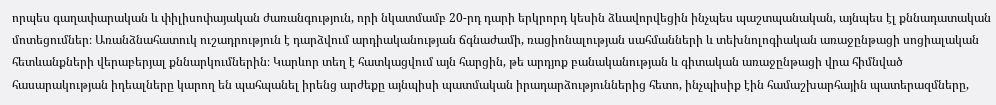որպես գաղափարական և փիլիսոփայական ժառանգություն, որի նկատմամբ 20-րդ դարի երկրորդ կեսին ձևավորվեցին ինչպես պաշտպանական, այնպես էլ քննադատական մոտեցումներ։ Առանձնահատուկ ուշադրություն է դարձվում արդիականության ճգնաժամի, ռացիոնալության սահմանների և տեխնոլոգիական առաջընթացի սոցիալական հետևանքների վերաբերյալ քննարկումներին։ Կարևոր տեղ է հատկացվում այն հարցին, թե արդյոք բանականության և գիտական առաջընթացի վրա հիմնված հասարակության իդեալները կարող են պահպանել իրենց արժեքը այնպիսի պատմական իրադարձություններից հետո, ինչպիսիք էին համաշխարհային պատերազմները,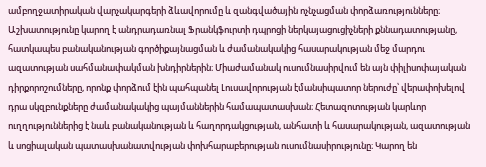ամբողջատիրական վարչակարգերի ձևավորումը և զանգվածային ոչնչացման փորձառությունները։ Աշխատությունը կարող է անդրադառնալ Ֆրանկֆուրտի դպրոցի ներկայացուցիչների քննադատությանը, հատկապես բանականության գործիքայնացման և ժամանակակից հասարակության մեջ մարդու ազատության սահմանափակման խնդիրներին։ Միաժամանակ ուսումնասիրվում են այն փիլիսոփայական դիրքորոշումները, որոնք փորձում էին պահպանել Լուսավորության էմանսիպատոր ներուժը՝ վերափոխելով դրա սկզբունքները ժամանակակից պայմաններին համապատասխան։ Հետազոտության կարևոր ուղղություններից է նաև բանականության և հաղորդակցության, անհատի և հասարակության, ազատության և սոցիալական պատասխանատվության փոխհարաբերության ուսումնասիրությունը։ Կարող են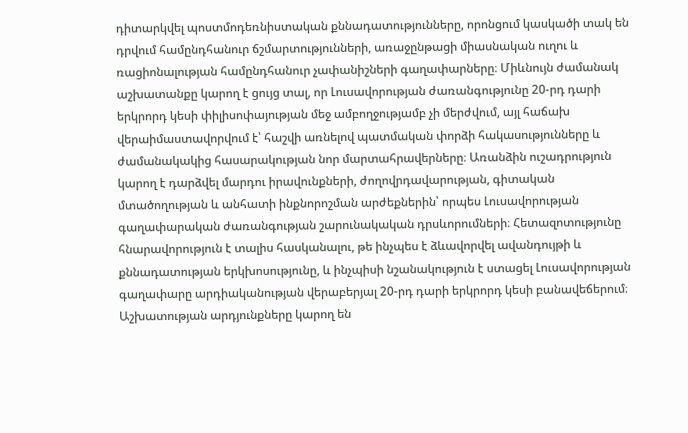դիտարկվել պոստմոդեռնիստական քննադատությունները, որոնցում կասկածի տակ են դրվում համընդհանուր ճշմարտությունների, առաջընթացի միասնական ուղու և ռացիոնալության համընդհանուր չափանիշների գաղափարները։ Միևնույն ժամանակ աշխատանքը կարող է ցույց տալ, որ Լուսավորության ժառանգությունը 20-րդ դարի երկրորդ կեսի փիլիսոփայության մեջ ամբողջությամբ չի մերժվում, այլ հաճախ վերաիմաստավորվում է՝ հաշվի առնելով պատմական փորձի հակասությունները և ժամանակակից հասարակության նոր մարտահրավերները։ Առանձին ուշադրություն կարող է դարձվել մարդու իրավունքների, ժողովրդավարության, գիտական մտածողության և անհատի ինքնորոշման արժեքներին՝ որպես Լուսավորության գաղափարական ժառանգության շարունակական դրսևորումների։ Հետազոտությունը հնարավորություն է տալիս հասկանալու, թե ինչպես է ձևավորվել ավանդույթի և քննադատության երկխոսությունը, և ինչպիսի նշանակություն է ստացել Լուսավորության գաղափարը արդիականության վերաբերյալ 20-րդ դարի երկրորդ կեսի բանավեճերում։ Աշխատության արդյունքները կարող են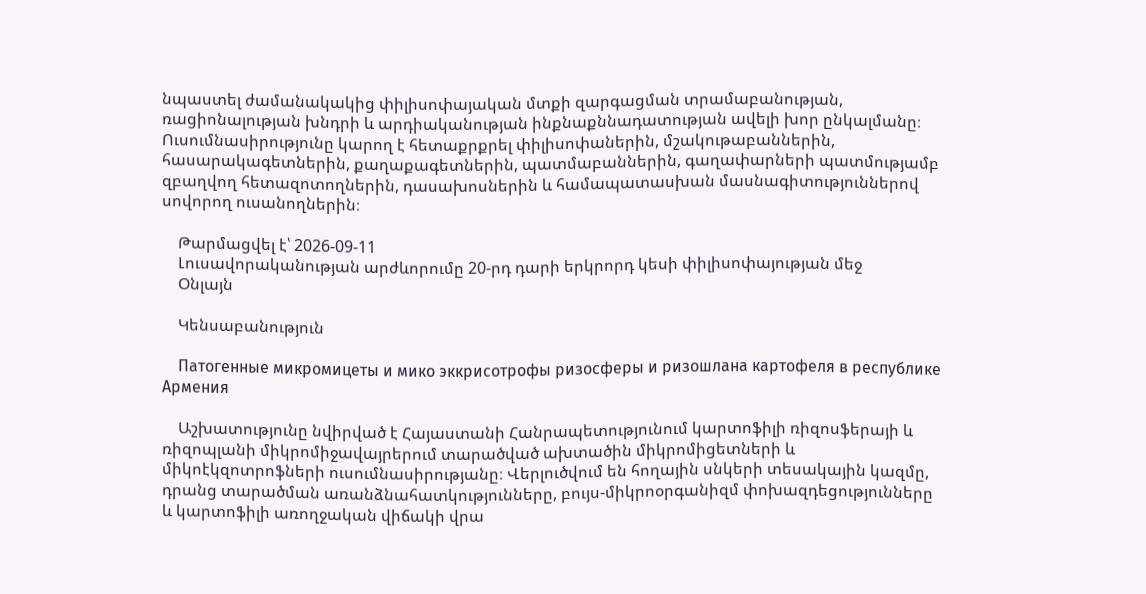նպաստել ժամանակակից փիլիսոփայական մտքի զարգացման տրամաբանության, ռացիոնալության խնդրի և արդիականության ինքնաքննադատության ավելի խոր ընկալմանը։ Ուսումնասիրությունը կարող է հետաքրքրել փիլիսոփաներին, մշակութաբաններին, հասարակագետներին, քաղաքագետներին, պատմաբաններին, գաղափարների պատմությամբ զբաղվող հետազոտողներին, դասախոսներին և համապատասխան մասնագիտություններով սովորող ուսանողներին։

    Թարմացվել է՝ 2026-09-11
    Լուսավորականության արժևորումը 20-րդ դարի երկրորդ կեսի փիլիսոփայության մեջ
    Օնլայն

    Կենսաբանություն

    Патогенные микромицеты и мико эккрисотрофы ризосферы и ризошлана картофеля в республике Армения

    Աշխատությունը նվիրված է Հայաստանի Հանրապետությունում կարտոֆիլի ռիզոսֆերայի և ռիզոպլանի միկրոմիջավայրերում տարածված ախտածին միկրոմիցետների և միկոէկզոտրոֆների ուսումնասիրությանը։ Վերլուծվում են հողային սնկերի տեսակային կազմը, դրանց տարածման առանձնահատկությունները, բույս-միկրոօրգանիզմ փոխազդեցությունները և կարտոֆիլի առողջական վիճակի վրա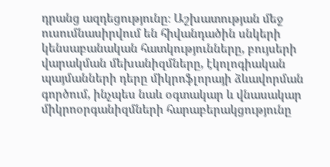դրանց ազդեցությունը։ Աշխատության մեջ ուսումնասիրվում են հիվանդածին սնկերի կենսաբանական հատկությունները, բույսերի վարակման մեխանիզմները, էկոլոգիական պայմանների դերը միկրոֆլորայի ձևավորման գործում, ինչպես նաև օգտակար և վնասակար միկրոօրգանիզմների հարաբերակցությունը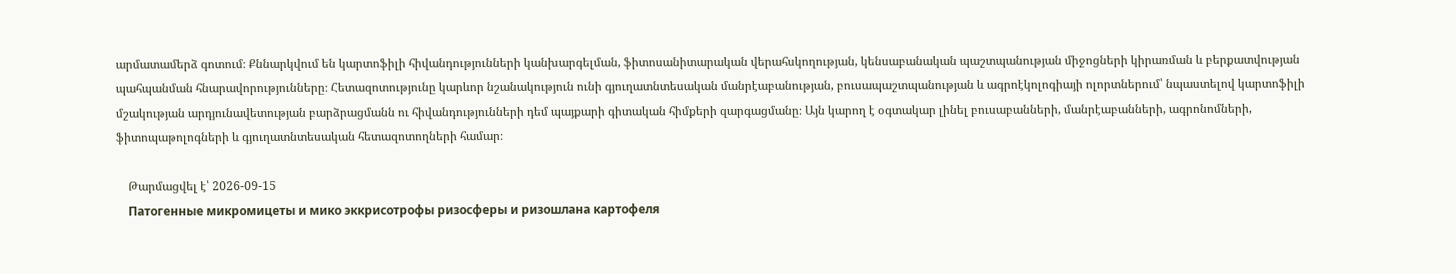արմատամերձ գոտում։ Քննարկվում են կարտոֆիլի հիվանդությունների կանխարգելման, ֆիտոսանիտարական վերահսկողության, կենսաբանական պաշտպանության միջոցների կիրառման և բերքատվության պահպանման հնարավորությունները։ Հետազոտությունը կարևոր նշանակություն ունի գյուղատնտեսական մանրէաբանության, բուսապաշտպանության և ագրոէկոլոգիայի ոլորտներում՝ նպաստելով կարտոֆիլի մշակության արդյունավետության բարձրացմանն ու հիվանդությունների դեմ պայքարի գիտական հիմքերի զարգացմանը։ Այն կարող է օգտակար լինել բուսաբանների, մանրէաբանների, ագրոնոմների, ֆիտոպաթոլոգների և գյուղատնտեսական հետազոտողների համար։

    Թարմացվել է՝ 2026-09-15
    Патогенные микромицеты и мико эккрисотрофы ризосферы и ризошлана картофеля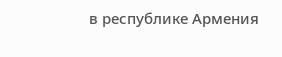в республике Армения